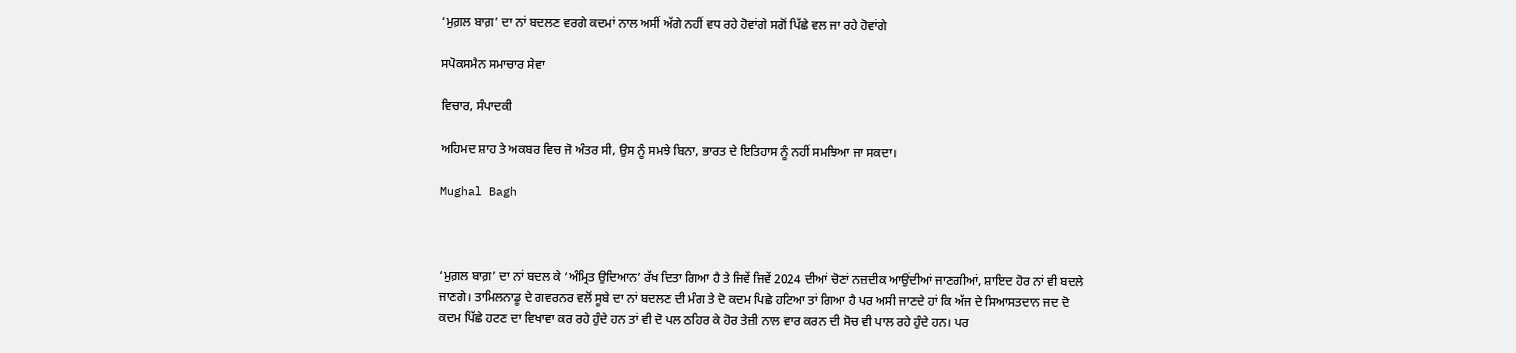‘ਮੁਗ਼ਲ ਬਾਗ਼’ ਦਾ ਨਾਂ ਬਦਲਣ ਵਰਗੇ ਕਦਮਾਂ ਨਾਲ ਅਸੀਂ ਅੱਗੇ ਨਹੀਂ ਵਧ ਰਹੇ ਹੋਵਾਂਗੇ ਸਗੋਂ ਪਿੱਛੇ ਵਲ ਜਾ ਰਹੇ ਹੋਵਾਂਗੇ

ਸਪੋਕਸਮੈਨ ਸਮਾਚਾਰ ਸੇਵਾ

ਵਿਚਾਰ, ਸੰਪਾਦਕੀ

ਅਹਿਮਦ ਸ਼ਾਹ ਤੇ ਅਕਬਰ ਵਿਚ ਜੋ ਅੰਤਰ ਸੀ, ਉਸ ਨੂੰ ਸਮਝੇ ਬਿਨਾ, ਭਾਰਤ ਦੇ ਇਤਿਹਾਸ ਨੂੰ ਨਹੀਂ ਸਮਝਿਆ ਜਾ ਸਕਦਾ।

Mughal Bagh



‘ਮੁਗ਼ਲ ਬਾਗ਼’ ਦਾ ਨਾਂ ਬਦਲ ਕੇ ‘ਅੰਮ੍ਰਿਤ ਉਦਿਆਨ’ ਰੱਖ ਦਿਤਾ ਗਿਆ ਹੈ ਤੇ ਜਿਵੇਂ ਜਿਵੇਂ 2024 ਦੀਆਂ ਚੋਣਾਂ ਨਜ਼ਦੀਕ ਆਉਂਦੀਆਂ ਜਾਣਗੀਆਂ, ਸ਼ਾਇਦ ਹੋਰ ਨਾਂ ਵੀ ਬਦਲੇ ਜਾਣਗੇ। ਤਾਮਿਲਨਾਡੂ ਦੇ ਗਵਰਨਰ ਵਲੋਂ ਸੂਬੇ ਦਾ ਨਾਂ ਬਦਲਣ ਦੀ ਮੰਗ ਤੇ ਦੋ ਕਦਮ ਪਿਛੇ ਹਟਿਆ ਤਾਂ ਗਿਆ ਹੈ ਪਰ ਅਸੀ ਜਾਣਦੇ ਹਾਂ ਕਿ ਅੱਜ ਦੇ ਸਿਆਸਤਦਾਨ ਜਦ ਦੋ ਕਦਮ ਪਿੱਛੇ ਹਟਣ ਦਾ ਵਿਖਾਵਾ ਕਰ ਰਹੇ ਹੁੰਦੇ ਹਨ ਤਾਂ ਵੀ ਦੋ ਪਲ ਠਹਿਰ ਕੇ ਹੋਰ ਤੇਜ਼ੀ ਨਾਲ ਵਾਰ ਕਰਨ ਦੀ ਸੋਚ ਵੀ ਪਾਲ ਰਹੇ ਹੁੰਦੇ ਹਨ। ਪਰ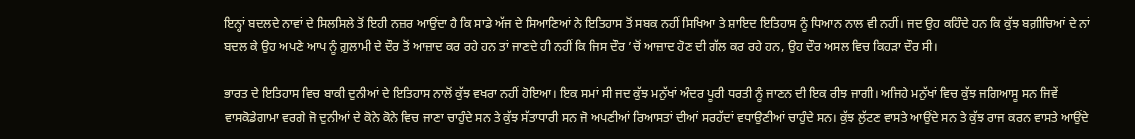ਇਨ੍ਹਾਂ ਬਦਲਦੇ ਨਾਵਾਂ ਦੇ ਸਿਲਸਿਲੇ ਤੋਂ ਇਹੀ ਨਜ਼ਰ ਆਉਂਦਾ ਹੈ ਕਿ ਸਾਡੇ ਅੱਜ ਦੇ ਸਿਆਣਿਆਂ ਨੇ ਇਤਿਹਾਸ ਤੋਂ ਸਬਕ ਨਹੀਂ ਸਿਖਿਆ ਤੇ ਸ਼ਾਇਦ ਇਤਿਹਾਸ ਨੂੰ ਧਿਆਨ ਨਾਲ ਵੀ ਨਹੀਂ। ਜਦ ਉਹ ਕਹਿੰਦੇ ਹਨ ਕਿ ਕੁੱਝ ਬਗ਼ੀਚਿਆਂ ਦੇ ਨਾਂ ਬਦਲ ਕੇ ਉਹ ਅਪਣੇ ਆਪ ਨੂੰ ਗ਼ੁਲਾਮੀ ਦੇ ਦੌਰ ਤੋਂ ਆਜ਼ਾਦ ਕਰ ਰਹੇ ਹਨ ਤਾਂ ਜਾਣਦੇ ਹੀ ਨਹੀਂ ਕਿ ਜਿਸ ਦੌਰ ’ਚੋਂ ਆਜ਼ਾਦ ਹੋਣ ਦੀ ਗੱਲ ਕਰ ਰਹੇ ਹਨ, ਉਹ ਦੌਰ ਅਸਲ ਵਿਚ ਕਿਹੜਾ ਦੌਰ ਸੀ।

ਭਾਰਤ ਦੇ ਇਤਿਹਾਸ ਵਿਚ ਬਾਕੀ ਦੁਨੀਆਂ ਦੇ ਇਤਿਹਾਸ ਨਾਲੋਂ ਕੁੱਝ ਵਖਰਾ ਨਹੀਂ ਹੋਇਆ। ਇਕ ਸਮਾਂ ਸੀ ਜਦ ਕੁੱਝ ਮਨੁੱਖਾਂ ਅੰਦਰ ਪੂਰੀ ਧਰਤੀ ਨੂੰ ਜਾਣਨ ਦੀ ਇਕ ਰੀਝ ਜਾਗੀ। ਅਜਿਹੇ ਮਨੁੱਖਾਂ ਵਿਚ ਕੁੱਝ ਜਗਿਆਸੂ ਸਨ ਜਿਵੇਂ ਵਾਸਕੋਡੇਗਾਮਾ ਵਰਗੇ ਜੋ ਦੁਨੀਆਂ ਦੇ ਕੋਨੇ ਕੋਨੇ ਵਿਚ ਜਾਣਾ ਚਾਹੁੰਦੇ ਸਨ ਤੇ ਕੁੱਝ ਸੱਤਾਧਾਰੀ ਸਨ ਜੋ ਅਪਣੀਆਂ ਰਿਆਸਤਾਂ ਦੀਆਂ ਸਰਹੱਦਾਂ ਵਧਾਉਣੀਆਂ ਚਾਹੁੰਦੇ ਸਨ। ਕੁੱਝ ਲੁੱਟਣ ਵਾਸਤੇ ਆਉਂਦੇ ਸਨ ਤੇ ਕੁੱਝ ਰਾਜ ਕਰਨ ਵਾਸਤੇ ਆਉਂਦੇ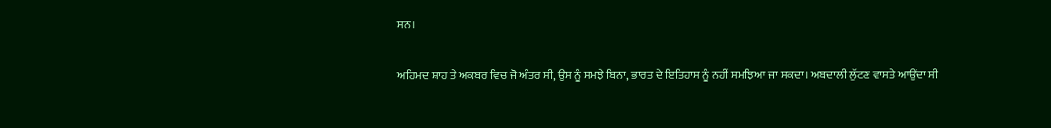ਸਨ।

ਅਹਿਮਦ ਸ਼ਾਹ ਤੇ ਅਕਬਰ ਵਿਚ ਜੋ ਅੰਤਰ ਸੀ, ਉਸ ਨੂੰ ਸਮਝੇ ਬਿਨਾ, ਭਾਰਤ ਦੇ ਇਤਿਹਾਸ ਨੂੰ ਨਹੀਂ ਸਮਝਿਆ ਜਾ ਸਕਦਾ। ਅਬਦਾਲੀ ਲੁੱਟਣ ਵਾਸਤੇ ਆਉਂਦਾ ਸੀ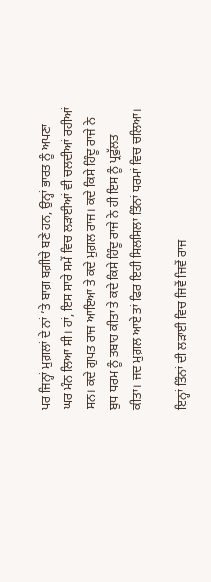ਪਰ ਜਿਨ੍ਹਾਂ ਮੁਗ਼ਲਾਂ ਦੇ ਨਾਂ ’ਤੇ ਬਾਗ਼ ਬਗ਼ੀਚੇ ਬਣੇ ਹਨ, ਉਨ੍ਹਾਂ ਭਾਰਤ ਨੂੰ ਅਪਣਾ ਘਰ ਮੰਨ ਲਿਆ ਸੀ। ਹਾਂ, ਇਸ ਸਾਰੇ ਸਮੇਂ ਵਿਚ ਲੜਾਈਆਂ ਵੀ ਚਲਦੀਆਂ ਰਹੀਆਂ ਸਨ। ਕਦੇ ਗੁਪਤ ਰਾਜ ਆਇਆ ਤੇ ਕਦੇ ਮੁਗ਼ਲ ਰਾਜ। ਕਦੇ ਕਿਸੇ ਹਿੰਦੂ ਰਾਜੇ ਨੇ ਬੁਧ ਧਰਮ ਨੂੰ ਤਬਾਹ ਕੀਤਾ ਤੇ ਕਦੇ ਕਿਸੇ ਹਿੰਦੂ ਰਾਜੇ ਨੇ ਹੀ ਇਸ ਨੂੰ ਪ੍ਰਫੁੱਲਤ ਕੀਤਾ। ਜਦ ਮੁਗ਼ਲ ਆਏ ਤਾਂ ਫਿਰ ਇਹੀ ਸਿਲਸਿਲਾ ਤਿੰਨਾਂ ਧਰਮਾਂ ਵਿਚ ਚਲਿਆ।

ਇਨ੍ਹਾਂ ਤਿੰਨਾਂ ਦੀ ਲੜਾਈ ਵਿਚ ਜਿਵੇਂ ਜਿਵੇਂ ਰਾਜ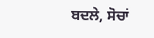ਬਦਲੇ, ਸੋਚਾਂ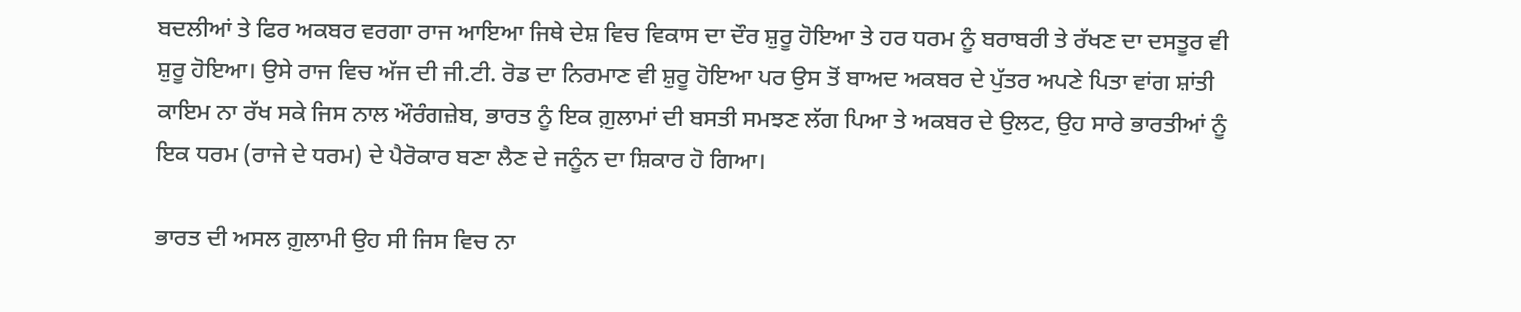ਬਦਲੀਆਂ ਤੇ ਫਿਰ ਅਕਬਰ ਵਰਗਾ ਰਾਜ ਆਇਆ ਜਿਥੇ ਦੇਸ਼ ਵਿਚ ਵਿਕਾਸ ਦਾ ਦੌਰ ਸ਼ੁਰੂ ਹੋਇਆ ਤੇ ਹਰ ਧਰਮ ਨੂੰ ਬਰਾਬਰੀ ਤੇ ਰੱਖਣ ਦਾ ਦਸਤੂਰ ਵੀ ਸ਼ੁਰੂ ਹੋਇਆ। ਉਸੇ ਰਾਜ ਵਿਚ ਅੱਜ ਦੀ ਜੀ.ਟੀ. ਰੋਡ ਦਾ ਨਿਰਮਾਣ ਵੀ ਸ਼ੁਰੂ ਹੋਇਆ ਪਰ ਉਸ ਤੋਂ ਬਾਅਦ ਅਕਬਰ ਦੇ ਪੁੱਤਰ ਅਪਣੇ ਪਿਤਾ ਵਾਂਗ ਸ਼ਾਂਤੀ ਕਾਇਮ ਨਾ ਰੱਖ ਸਕੇ ਜਿਸ ਨਾਲ ਔਰੰਗਜ਼ੇਬ, ਭਾਰਤ ਨੂੰ ਇਕ ਗ਼ੁਲਾਮਾਂ ਦੀ ਬਸਤੀ ਸਮਝਣ ਲੱਗ ਪਿਆ ਤੇ ਅਕਬਰ ਦੇ ਉਲਟ, ਉਹ ਸਾਰੇ ਭਾਰਤੀਆਂ ਨੂੰ ਇਕ ਧਰਮ (ਰਾਜੇ ਦੇ ਧਰਮ) ਦੇ ਪੈਰੋਕਾਰ ਬਣਾ ਲੈਣ ਦੇ ਜਨੂੰਨ ਦਾ ਸ਼ਿਕਾਰ ਹੋ ਗਿਆ।

ਭਾਰਤ ਦੀ ਅਸਲ ਗ਼ੁਲਾਮੀ ਉਹ ਸੀ ਜਿਸ ਵਿਚ ਨਾ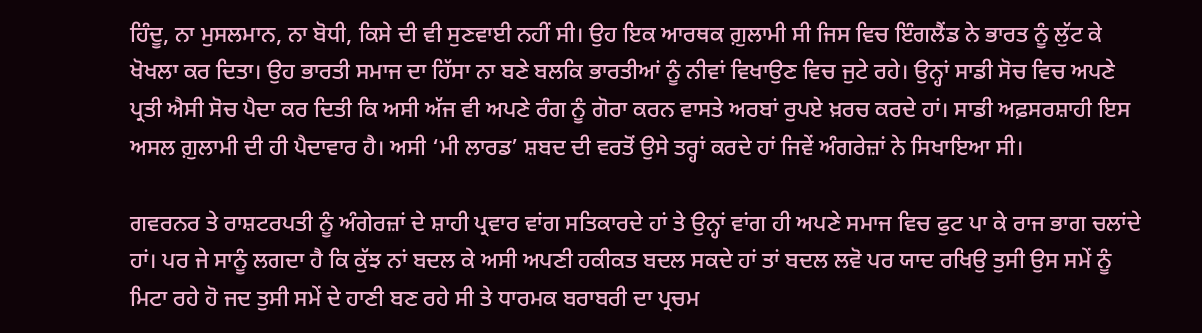ਹਿੰਦੂ, ਨਾ ਮੁਸਲਮਾਨ, ਨਾ ਬੋਧੀ, ਕਿਸੇ ਦੀ ਵੀ ਸੁਣਵਾਈ ਨਹੀਂ ਸੀ। ਉਹ ਇਕ ਆਰਥਕ ਗ਼ੁਲਾਮੀ ਸੀ ਜਿਸ ਵਿਚ ਇੰਗਲੈਂਡ ਨੇ ਭਾਰਤ ਨੂੰ ਲੁੱਟ ਕੇ ਖੋਖਲਾ ਕਰ ਦਿਤਾ। ਉਹ ਭਾਰਤੀ ਸਮਾਜ ਦਾ ਹਿੱਸਾ ਨਾ ਬਣੇ ਬਲਕਿ ਭਾਰਤੀਆਂ ਨੂੰ ਨੀਵਾਂ ਵਿਖਾਉਣ ਵਿਚ ਜੁਟੇ ਰਹੇ। ਉਨ੍ਹਾਂ ਸਾਡੀ ਸੋਚ ਵਿਚ ਅਪਣੇ ਪ੍ਰਤੀ ਐਸੀ ਸੋਚ ਪੈਦਾ ਕਰ ਦਿਤੀ ਕਿ ਅਸੀ ਅੱਜ ਵੀ ਅਪਣੇ ਰੰਗ ਨੂੰ ਗੋਰਾ ਕਰਨ ਵਾਸਤੇ ਅਰਬਾਂ ਰੁਪਏ ਖ਼ਰਚ ਕਰਦੇ ਹਾਂ। ਸਾਡੀ ਅਫ਼ਸਰਸ਼ਾਹੀ ਇਸ ਅਸਲ ਗ਼ੁਲਾਮੀ ਦੀ ਹੀ ਪੈਦਾਵਾਰ ਹੈ। ਅਸੀ ‘ਮੀ ਲਾਰਡ’ ਸ਼ਬਦ ਦੀ ਵਰਤੋਂ ਉਸੇ ਤਰ੍ਹਾਂ ਕਰਦੇ ਹਾਂ ਜਿਵੇਂ ਅੰਗਰੇਜ਼ਾਂ ਨੇ ਸਿਖਾਇਆ ਸੀ।

ਗਵਰਨਰ ਤੇ ਰਾਸ਼ਟਰਪਤੀ ਨੂੰ ਅੰਗੇਰਜ਼ਾਂ ਦੇ ਸ਼ਾਹੀ ਪ੍ਰਵਾਰ ਵਾਂਗ ਸਤਿਕਾਰਦੇ ਹਾਂ ਤੇ ਉਨ੍ਹਾਂ ਵਾਂਗ ਹੀ ਅਪਣੇ ਸਮਾਜ ਵਿਚ ਫੁਟ ਪਾ ਕੇ ਰਾਜ ਭਾਗ ਚਲਾਂਦੇ ਹਾਂ। ਪਰ ਜੇ ਸਾਨੂੰ ਲਗਦਾ ਹੈ ਕਿ ਕੁੱਝ ਨਾਂ ਬਦਲ ਕੇ ਅਸੀ ਅਪਣੀ ਹਕੀਕਤ ਬਦਲ ਸਕਦੇ ਹਾਂ ਤਾਂ ਬਦਲ ਲਵੋ ਪਰ ਯਾਦ ਰਖਿਉ ਤੁਸੀ ਉਸ ਸਮੇਂ ਨੂੰ ਮਿਟਾ ਰਹੇ ਹੋ ਜਦ ਤੁਸੀ ਸਮੇਂ ਦੇ ਹਾਣੀ ਬਣ ਰਹੇ ਸੀ ਤੇ ਧਾਰਮਕ ਬਰਾਬਰੀ ਦਾ ਪ੍ਰਚਮ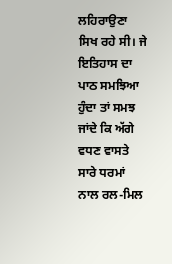ਲਹਿਰਾਉਣਾ ਸਿਖ ਰਹੇ ਸੀ। ਜੇ ਇਤਿਹਾਸ ਦਾ ਪਾਠ ਸਮਝਿਆ ਹੁੰਦਾ ਤਾਂ ਸਮਝ ਜਾਂਦੇ ਕਿ ਅੱਗੇ ਵਧਣ ਵਾਸਤੇ ਸਾਰੇ ਧਰਮਾਂ ਨਾਲ ਰਲ-ਮਿਲ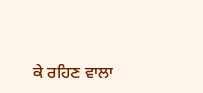ਕੇ ਰਹਿਣ ਵਾਲਾ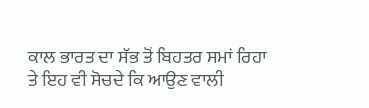ਕਾਲ ਭਾਰਤ ਦਾ ਸੱਭ ਤੋਂ ਬਿਹਤਰ ਸਮਾਂ ਰਿਹਾ ਤੇ ਇਹ ਵੀ ਸੋਚਦੇ ਕਿ ਆਉਣ ਵਾਲੀ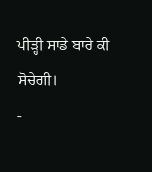ਪੀੜ੍ਹੀ ਸਾਡੇ ਬਾਰੇ ਕੀ ਸੋਚੇਗੀ।                               -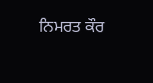ਨਿਮਰਤ ਕੌਰ